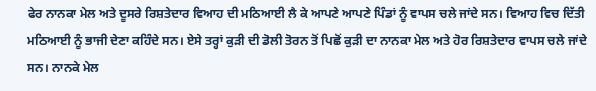ਫੇਰ ਨਾਨਕਾ ਮੇਲ ਅਤੇ ਦੂਸਰੇ ਰਿਸ਼ਤੇਦਾਰ ਵਿਆਹ ਦੀ ਮਠਿਆਈ ਲੈ ਕੇ ਆਪਣੇ ਆਪਣੇ ਪਿੰਡਾਂ ਨੂੰ ਵਾਪਸ ਚਲੇ ਜਾਂਦੇ ਸਨ। ਵਿਆਹ ਵਿਚ ਦਿੱਤੀ ਮਠਿਆਈ ਨੂੰ ਭਾਜੀ ਦੇਣਾ ਕਹਿੰਦੇ ਸਨ। ਏਸੇ ਤਰ੍ਹਾਂ ਕੁੜੀ ਦੀ ਡੋਲੀ ਤੋਰਨ ਤੋਂ ਪਿਛੋਂ ਕੁੜੀ ਦਾ ਨਾਨਕਾ ਮੇਲ ਅਤੇ ਹੋਰ ਰਿਸ਼ਤੇਦਾਰ ਵਾਪਸ ਚਲੇ ਜਾਂਦੇ ਸਨ। ਨਾਨਕੇ ਮੇਲ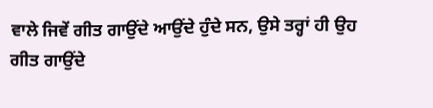ਵਾਲੇ ਜਿਵੇਂ ਗੀਤ ਗਾਉਂਦੇ ਆਉਂਦੇ ਹੁੰਦੇ ਸਨ, ਉਸੇ ਤਰ੍ਹਾਂ ਹੀ ਉਹ ਗੀਤ ਗਾਉਂਦੇ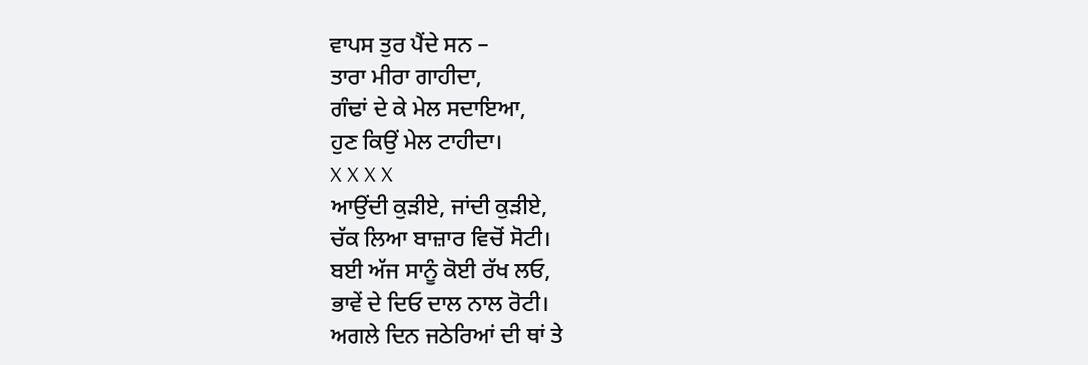ਵਾਪਸ ਤੁਰ ਪੈਂਦੇ ਸਨ –
ਤਾਰਾ ਮੀਰਾ ਗਾਹੀਦਾ,
ਗੰਢਾਂ ਦੇ ਕੇ ਮੇਲ ਸਦਾਇਆ,
ਹੁਣ ਕਿਉਂ ਮੇਲ ਟਾਹੀਦਾ।
X X X X
ਆਉਂਦੀ ਕੁੜੀਏ, ਜਾਂਦੀ ਕੁੜੀਏ,
ਚੱਕ ਲਿਆ ਬਾਜ਼ਾਰ ਵਿਚੋਂ ਸੋਟੀ।
ਬਈ ਅੱਜ ਸਾਨੂੰ ਕੋਈ ਰੱਖ ਲਓ,
ਭਾਵੇਂ ਦੇ ਦਿਓ ਦਾਲ ਨਾਲ ਰੋਟੀ।
ਅਗਲੇ ਦਿਨ ਜਠੇਰਿਆਂ ਦੀ ਥਾਂ ਤੇ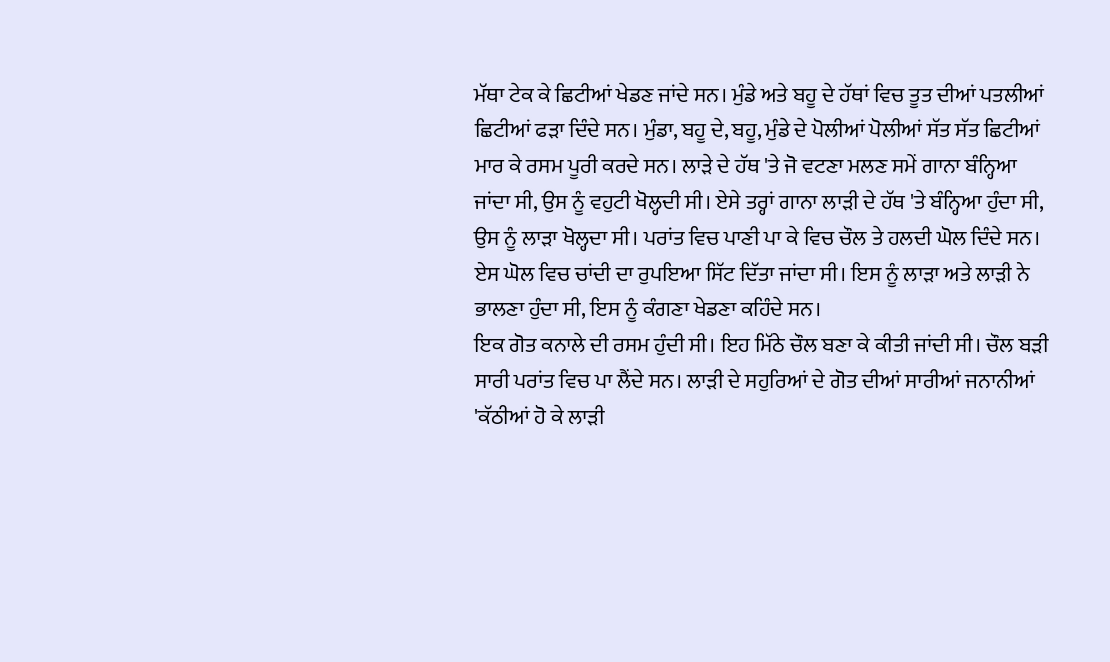ਮੱਥਾ ਟੇਕ ਕੇ ਛਿਟੀਆਂ ਖੇਡਣ ਜਾਂਦੇ ਸਨ। ਮੁੰਡੇ ਅਤੇ ਬਹੂ ਦੇ ਹੱਥਾਂ ਵਿਚ ਤੂਤ ਦੀਆਂ ਪਤਲੀਆਂ ਛਿਟੀਆਂ ਫੜਾ ਦਿੰਦੇ ਸਨ। ਮੁੰਡਾ, ਬਹੂ ਦੇ, ਬਹੂ, ਮੁੰਡੇ ਦੇ ਪੋਲੀਆਂ ਪੋਲੀਆਂ ਸੱਤ ਸੱਤ ਛਿਟੀਆਂ ਮਾਰ ਕੇ ਰਸਮ ਪੂਰੀ ਕਰਦੇ ਸਨ। ਲਾੜੇ ਦੇ ਹੱਥ 'ਤੇ ਜੋ ਵਟਣਾ ਮਲਣ ਸਮੇਂ ਗਾਨਾ ਬੰਨ੍ਹਿਆ ਜਾਂਦਾ ਸੀ, ਉਸ ਨੂੰ ਵਹੁਟੀ ਖੋਲ੍ਹਦੀ ਸੀ। ਏਸੇ ਤਰ੍ਹਾਂ ਗਾਨਾ ਲਾੜੀ ਦੇ ਹੱਥ 'ਤੇ ਬੰਨ੍ਹਿਆ ਹੁੰਦਾ ਸੀ, ਉਸ ਨੂੰ ਲਾੜਾ ਖੋਲ੍ਹਦਾ ਸੀ। ਪਰਾਂਤ ਵਿਚ ਪਾਣੀ ਪਾ ਕੇ ਵਿਚ ਚੌਲ ਤੇ ਹਲਦੀ ਘੋਲ ਦਿੰਦੇ ਸਨ। ਏਸ ਘੋਲ ਵਿਚ ਚਾਂਦੀ ਦਾ ਰੁਪਇਆ ਸਿੱਟ ਦਿੱਤਾ ਜਾਂਦਾ ਸੀ। ਇਸ ਨੂੰ ਲਾੜਾ ਅਤੇ ਲਾੜੀ ਨੇ ਭਾਲਣਾ ਹੁੰਦਾ ਸੀ, ਇਸ ਨੂੰ ਕੰਗਣਾ ਖੇਡਣਾ ਕਹਿੰਦੇ ਸਨ।
ਇਕ ਗੋਤ ਕਨਾਲੇ ਦੀ ਰਸਮ ਹੁੰਦੀ ਸੀ। ਇਹ ਮਿੱਠੇ ਚੌਲ ਬਣਾ ਕੇ ਕੀਤੀ ਜਾਂਦੀ ਸੀ। ਚੌਲ ਬੜੀ ਸਾਰੀ ਪਰਾਂਤ ਵਿਚ ਪਾ ਲੈਂਦੇ ਸਨ। ਲਾੜੀ ਦੇ ਸਹੁਰਿਆਂ ਦੇ ਗੋਤ ਦੀਆਂ ਸਾਰੀਆਂ ਜਨਾਨੀਆਂ 'ਕੱਠੀਆਂ ਹੋ ਕੇ ਲਾੜੀ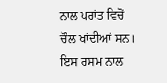ਨਾਲ ਪਰਾਂਤ ਵਿਚੋਂ ਚੌਲ ਖਾਂਦੀਆਂ ਸਨ। ਇਸ ਰਸਮ ਨਾਲ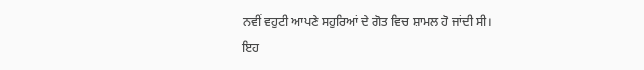ਨਵੀਂ ਵਹੁਟੀ ਆਪਣੇ ਸਹੁਰਿਆਂ ਦੇ ਗੋਤ ਵਿਚ ਸ਼ਾਮਲ ਹੋ ਜਾਂਦੀ ਸੀ।
ਇਹ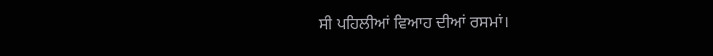ਸੀ ਪਹਿਲੀਆਂ ਵਿਆਹ ਦੀਆਂ ਰਸਮਾਂ।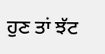ਹੁਣ ਤਾਂ ਝੱਟ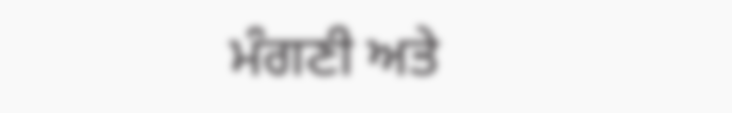ਮੰਗਣੀ ਅਤੇ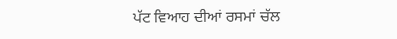ਪੱਟ ਵਿਆਹ ਦੀਆਂ ਰਸਮਾਂ ਚੱਲ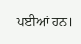ਪਈਆਂ ਹਨ।